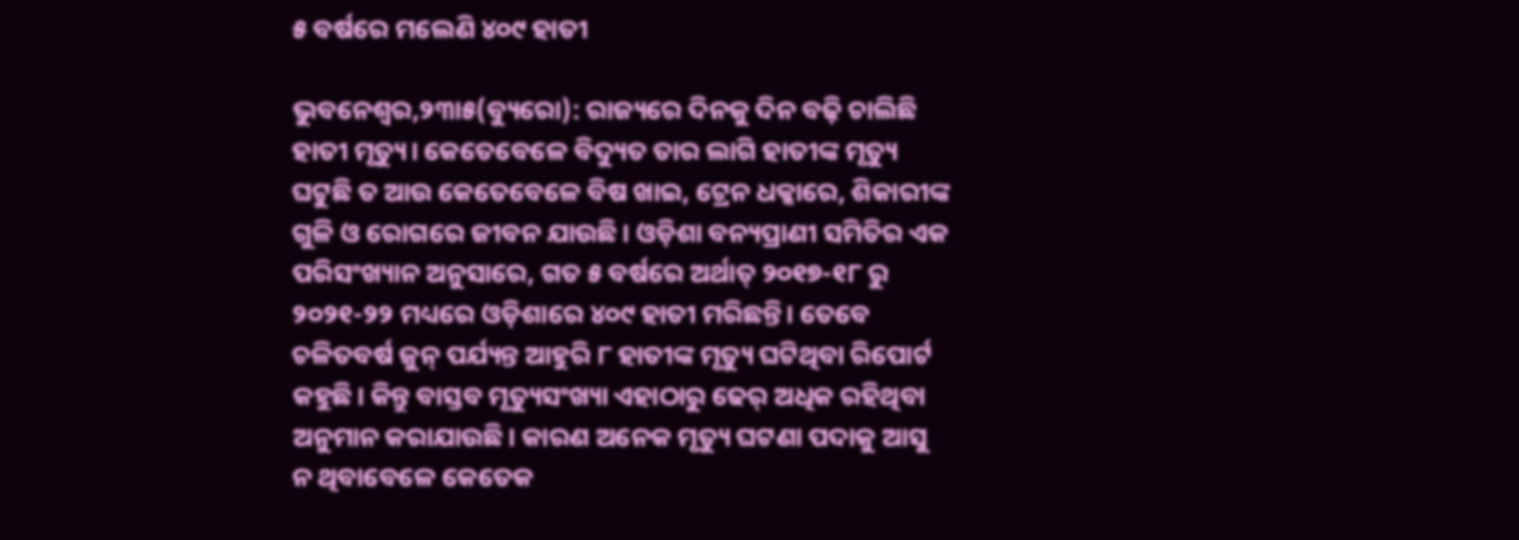୫ ବର୍ଷରେ ମଲେଣି ୪୦୯ ହାତୀ

ଭୁବନେଶ୍ୱର,୨୩ା୫(ବ୍ୟୁରୋ): ରାଜ୍ୟରେ ଦିନକୁ ଦିନ ବଢ଼ି ଚାଲିଛି ହାତୀ ମୃତ୍ୟୁ। କେତେବେଳେ ବିଦ୍ୟୁତ ତାର ଲାଗି ହାତୀଙ୍କ ମୃତ୍ୟୁ ଘଟୁଛି ତ ଆଉ କେତେବେଳେ ବିଷ ଖାଇ, ଟ୍ରେନ ଧକ୍କାରେ, ଶିକାରୀଙ୍କ ଗୁଳି ଓ ରୋଗରେ ଜୀବନ ଯାଉଛି। ଓଡ଼ିଶା ବନ୍ୟପ୍ରାଣୀ ସମିତିର ଏକ ପରିସଂଖ୍ୟାନ ଅନୁସାରେ, ଗତ ୫ ବର୍ଷରେ ଅର୍ଥାତ୍‌ ୨୦୧୭-୧୮ ରୁ ୨୦୨୧-୨୨ ମଧ୍ୟରେ ଓଡ଼ିଶାରେ ୪୦୯ ହାତୀ ମରିଛନ୍ତି। ତେବେ ଚଳିତବର୍ଷ ଜୁନ୍‌ ପର୍ଯ୍ୟନ୍ତ ଆହୁରି ୮ ହାତୀଙ୍କ ମୃତ୍ୟୁ ଘଟିଥିବା ରିପୋର୍ଟ କହୁଛି। କିନ୍ତୁ ବାସ୍ତବ ମୃତ୍ୟୁସଂଖ୍ୟା ଏହାଠାରୁ ଢେର୍‌ ଅଧିକ ରହିଥିବା ଅନୁମାନ କରାଯାଉଛି। କାରଣ ଅନେକ ମୃତ୍ୟୁ ଘଟଣା ପଦାକୁ ଆସୁ ନ ଥିବାବେଳେ କେତେକ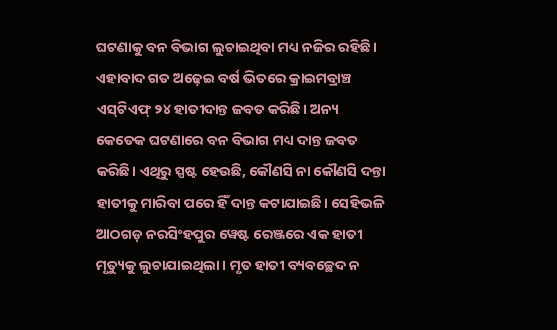ଘଟଣାକୁ ବନ ବିଭାଗ ଲୁଚାଇଥିବା ମଧ୍ୟ ନଜିର ରହିଛି। ଏହାବାଦ ଗତ ଅଢ଼େଇ ବର୍ଷ ଭିତରେ କ୍ରାଇମବ୍ରାଞ୍ଚ ଏସ୍‌ଟିଏଫ୍‌ ୨୪ ହାତୀଦାନ୍ତ ଜବତ କରିଛି। ଅନ୍ୟ କେତେକ ଘଟଣାରେ ବନ ବିଭାଗ ମଧ୍ୟ ଦାନ୍ତ ଜବତ କରିଛି। ଏଥିରୁ ସ୍ପଷ୍ଟ ହେଉଛି, କୌଣସି ନା କୌଣସି ଦନ୍ତା ହାତୀକୁ ମାରିବା ପରେ ହିଁ ଦାନ୍ତ କଟାଯାଇଛି। ସେହିଭଳି ଆଠଗଡ଼ ନରସିଂହପୁର ୱେଷ୍ଟ ରେଞ୍ଜରେ ଏକ ହାତୀ ମୃତ୍ୟୁକୁ ଲୁଚାଯାଇଥିଲା। ମୃତ ହାତୀ ବ୍ୟବଚ୍ଛେଦ ନ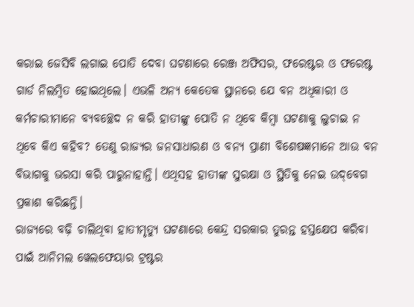କରାଇ ଜେସିବି ଲଗାଇ ପୋତି ଦେବା ଘଟଣାରେ ରେଞ୍ଜ ଅଫିସର, ଫରେଷ୍ଟର ଓ ଫରେଷ୍ଟ ଗାର୍ଡ ନିଲମ୍ବିତ ହୋଇଥିଲେ। ଏଭଳି ଅନ୍ୟ କେତେକ ସ୍ଥାନରେ ଯେ ବନ ଅଧିକାରୀ ଓ କର୍ମଚାରୀମାନେ ବ୍ୟବଚ୍ଛେଦ ନ କରି ହାତୀଙ୍କୁ ପୋତି ନ ଥିବେ କିମ୍ବା ଘଟଣାକୁ ଲୁଚାଇ ନ ଥିବେ କିଏ କହିବ? ତେଣୁ ରାଜ୍ୟର ଜନସାଧାରଣ ଓ ବନ୍ୟ ପ୍ରାଣୀ ବିଶେଷଜ୍ଞମାନେ ଆଉ ବନ ବିଭାଗକୁ ଭରସା କରି ପାରୁନାହାନ୍ତି। ଏଥିସହ ହାତୀଙ୍କ ସୁରକ୍ଷା ଓ ସ୍ଥିତିକୁ ନେଇ ଉଦ୍‌ବେଗ ପ୍ରକାଶ କରିଛନ୍ତି।
ରାଜ୍ୟରେ ବଢ଼ି ଚାଲିଥିବା ହାତୀମୃତ୍ୟୁ ଘଟଣାରେ କେନ୍ଦ୍ର ସରକାର ତୁରନ୍ତ ହସ୍ତକ୍ଷେପ କରିବା ପାଇଁ ଆନିମଲ ୱେଲଫେୟାର ଟ୍ରଷ୍ଟର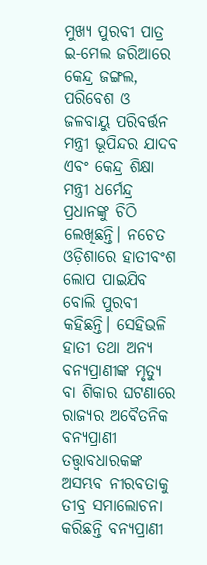ମୁଖ୍ୟ ପୁରବୀ ପାତ୍ର ଇ-ମେଲ ଜରିଆରେ କେନ୍ଦ୍ର ଜଙ୍ଗଲ, ପରିବେଶ ଓ ଜଳବାୟୁ ପରିବର୍ତ୍ତନ ମନ୍ତ୍ରୀ ଭୂପିନ୍ଦର ଯାଦବ ଏବଂ କେନ୍ଦ୍ର ଶିକ୍ଷା ମନ୍ତ୍ରୀ ଧର୍ମେନ୍ଦ୍ର ପ୍ରଧାନଙ୍କୁ ଚିଠି ଲେଖିଛନ୍ତି। ନଚେତ ଓଡ଼ିଶାରେ ହାତୀବଂଶ ଲୋପ ପାଇଯିବ ବୋଲି ପୁରବୀ କହିଛନ୍ତି। ସେହିଭଳି ହାତୀ ତଥା ଅନ୍ୟ ବନ୍ୟପ୍ରାଣୀଙ୍କ ମୃତ୍ୟୁ ବା ଶିକାର ଘଟଣାରେ ରାଜ୍ୟର ଅବୈତନିକ ବନ୍ୟପ୍ରାଣୀ ତତ୍ତ୍ୱାବଧାରକଙ୍କ ଅସମ୍ଭବ ନୀରବତାକୁ ତୀବ୍ର ସମାଲୋଚନା କରିଛନ୍ତି ବନ୍ୟପ୍ରାଣୀ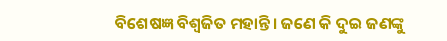ବିଶେଷଜ୍ଞ ବିଶ୍ୱଜିତ ମହାନ୍ତି। ଜଣେ କି ଦୁଇ ଜଣଙ୍କୁ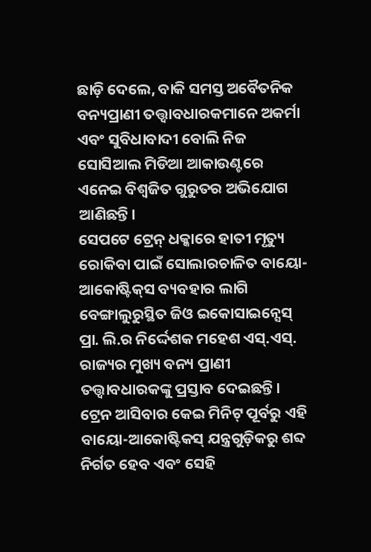ଛାଡ଼ି ଦେଲେ, ବାକି ସମସ୍ତ ଅବୈତନିକ ବନ୍ୟପ୍ରାଣୀ ତତ୍ତ୍ୱାବଧାରକମାନେ ଅକର୍ମା ଏବଂ ସୁବିଧାବାଦୀ ବୋଲି ନିଜ ସୋସିଆଲ ମିଡିଆ ଆକାଉଣ୍ଟରେ ଏନେଇ ବିଶ୍ୱଜିତ ଗୁରୁତର ଅଭିଯୋଗ ଆଣିଛନ୍ତି।
ସେପଟେ ଟ୍ରେନ୍‌ ଧକ୍କାରେ ହାତୀ ମୃତ୍ୟୁ ରୋକିବା ପାଇଁ ସୋଲାରଚାଳିତ ବାୟୋ-ଆକୋଷ୍ଟିକ୍‌ସ ବ୍ୟବହାର ଲାଗି ବେଙ୍ଗାଲୁରୁସ୍ଥିତ ଜିଓ ଇକୋସାଇନ୍ସେସ୍‌ ପ୍ରା. ଲି.ର ନିର୍ଦ୍ଦେଶକ ମହେଶ ଏସ୍‌.ଏସ୍‌. ରାଜ୍ୟର ମୁଖ୍ୟ ବନ୍ୟ ପ୍ରାଣୀ ତତ୍ତ୍ୱାବଧାରକଙ୍କୁ ପ୍ରସ୍ତାବ ଦେଇଛନ୍ତି। ଟ୍ରେନ ଆସିବାର କେଇ ମିନିଟ୍‌ ପୂର୍ବରୁ ଏହି ବାୟୋ-ଆକୋଷ୍ଟିକସ୍‌ ଯନ୍ତ୍ରଗୁଡ଼ିକରୁ ଶବ୍ଦ ନିର୍ଗତ ହେବ ଏବଂ ସେହି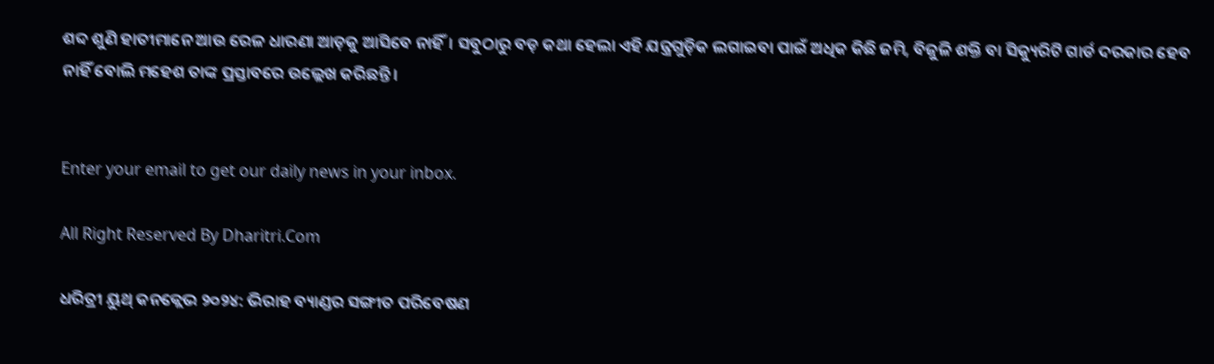ଶବ୍ଦ ଶୁଣି ହାତୀମାନେ ଆଉ ରେଳ ଧାରଣା ଆଡ଼କୁ ଆସିବେ ନାହିଁ। ସବୁଠାରୁ ବଡ଼ କଥା ହେଲା ଏହି ଯନ୍ତ୍ରଗୁଡ଼ିକ ଲଗାଇବା ପାଇଁ ଅଧିକ କିଛି ଜମି, ବିଜୁଳି ଶକ୍ତି ବା ସିକ୍ୟୁରିଟି ଗାର୍ଡ ଦରକାର ହେବ ନାହିଁ ବୋଲି ମହେଶ ତାଙ୍କ ପ୍ରସ୍ତାବରେ ଉଲ୍ଲେଖ କରିଛନ୍ତି।


Enter your email to get our daily news in your inbox.

All Right Reserved By Dharitri.Com

ଧରିତ୍ରୀ ୟୁଥ୍‌ କନକ୍ଲେଭ ୨୦୨୪: ଭିରାହ ବ୍ୟାଣ୍ଡର ସଙ୍ଗୀତ ପରିବେଷଣ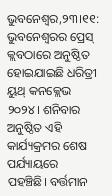ଭୁବନେଶ୍ୱର,୨୩।୧୧: ଭୁବନେଶ୍ୱରର ପ୍ରେସ୍‌ କ୍ଲବଠାରେ ଅନୁଷ୍ଠିତ ହୋଇଯାଇଛି ଧରିତ୍ରୀ ୟୁଥ୍‌ କନକ୍ଲେଭ ୨୦୨୪। ଶନିବାର ଅନୁଷ୍ଠିତ ଏହି କାର୍ଯ୍ୟକ୍ରମର ଶେଷ ପର୍ଯ୍ୟାୟରେ ପହଞ୍ଚିଛି। ବର୍ତ୍ତମାନ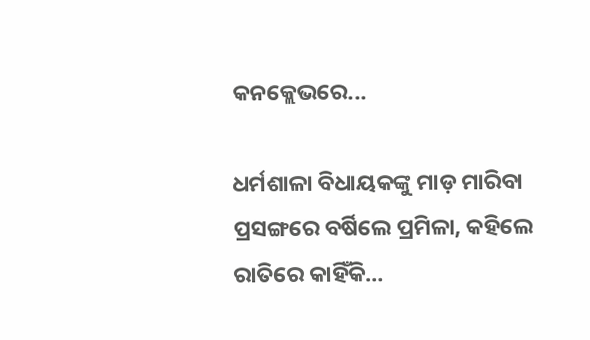କନକ୍ଲେଭରେ...

ଧର୍ମଶାଳା ବିଧାୟକଙ୍କୁ ମାଡ଼ ମାରିବା ପ୍ରସଙ୍ଗରେ ବର୍ଷିଲେ ପ୍ରମିଳା, କହିଲେ ରାତିରେ କାହିଁକି…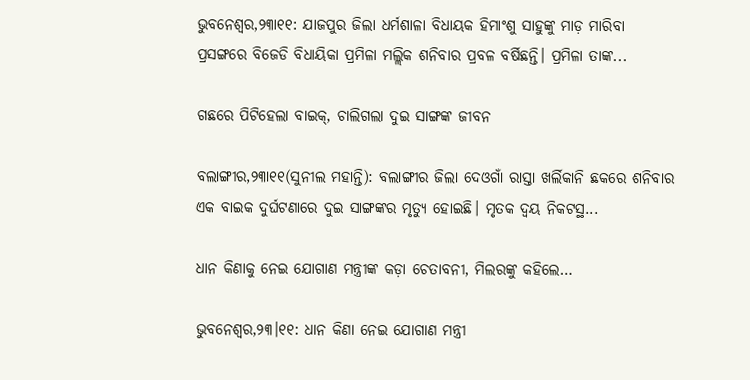ଭୁବନେଶ୍ୱର,୨୩ା୧୧: ଯାଜପୁର ଜିଲା ଧର୍ମଶାଳା ବିଧାୟକ ହିମାଂଶୁ ସାହୁଙ୍କୁ ମାଡ଼ ମାରିବା ପ୍ରସଙ୍ଗରେ ବିଜେଡି ବିଧାୟିକା ପ୍ରମିଳା ମଲ୍ଲିକ ଶନିବାର ପ୍ରବଳ ବର୍ଷିଛନ୍ତି। ପ୍ରମିଳା ତାଙ୍କ...

ଗଛରେ ପିଟିହେଲା ବାଇକ୍‌, ଚାଲିଗଲା ଦୁଇ ସାଙ୍ଗଙ୍କ ଜୀବନ

ବଲାଙ୍ଗୀର,୨୩ା୧୧(ସୁନୀଲ ମହାନ୍ତି): ବଲାଙ୍ଗୀର ଜିଲା ଦେଓଗାଁ ରାସ୍ତା ଖର୍ଲିକାନି ଛକରେ ଶନିବାର ଏକ ବାଇକ ଦୁର୍ଘଟଣାରେ ଦୁଇ ସାଙ୍ଗଙ୍କର ମୃତ୍ୟୁ ହୋଇଛି। ମୃତକ ଦ୍ୱୟ ନିକଟସ୍ଥ...

ଧାନ କିଣାକୁ ନେଇ ଯୋଗାଣ ମନ୍ତ୍ରୀଙ୍କ କଡ଼ା ଚେତାବନୀ, ମିଲରଙ୍କୁ କହିଲେ…

ଭୁବନେଶ୍ୱର,୨୩।୧୧: ଧାନ କିଣା ନେଇ ଯୋଗାଣ ମନ୍ତ୍ରୀ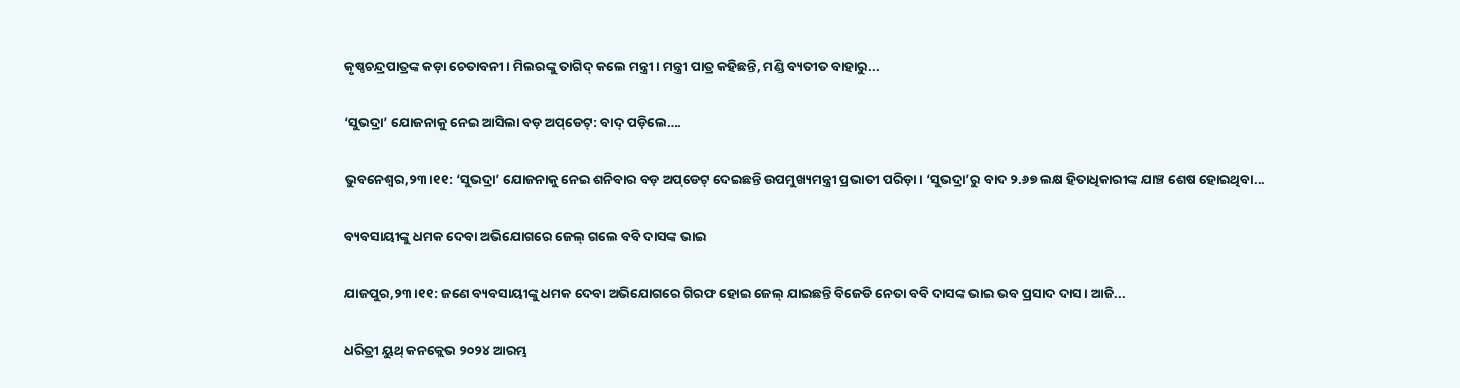କୃଷ୍ଣଚନ୍ଦ୍ରପାତ୍ରଙ୍କ କଡ଼ା ଚେତାବନୀ। ମିଲରଙ୍କୁ ତାଗିଦ୍‌ କଲେ ମନ୍ତ୍ରୀ। ମନ୍ତ୍ରୀ ପାତ୍ର କହିଛନ୍ତି, ମଣ୍ଡି ବ୍ୟତୀତ ବାହାରୁ...

‘ସୁଭଦ୍ରା’ ଯୋଜନାକୁ ନେଇ ଆସିଲା ବଡ଼ ଅପ୍‌ଡେଟ୍‌: ବାଦ୍‌ ପଡ଼ିଲେ….

ଭୁବନେଶ୍ୱର,୨୩।୧୧: ‘ସୁଭଦ୍ରା’ ଯୋଜନାକୁ ନେଇ ଶନିବାର ବଡ଼ ଅପ୍‌ଡେଟ୍‌ ଦେଇଛନ୍ତି ଉପମୁଖ୍ୟମନ୍ତ୍ରୀ ପ୍ରଭାତୀ ପରିଡ଼ା। ‘ସୁଭଦ୍ରା’ରୁ ବାଦ ୨.୬୭ ଲକ୍ଷ ହିତାଧିକାରୀଙ୍କ ଯାଞ୍ଚ ଶେଷ ହୋଇଥିବା...

ବ୍ୟବସାୟୀଙ୍କୁ ଧମକ ଦେବା ଅଭିଯୋଗରେ ଜେଲ୍‌ ଗଲେ ବବି ଦାସଙ୍କ ଭାଇ

ଯାଜପୁର,୨୩।୧୧: ଜଣେ ବ୍ୟବସାୟୀଙ୍କୁ ଧମକ ଦେବା ଅଭିଯୋଗରେ ଗିରଫ ହୋଇ ଜେଲ୍‌ ଯାଇଛନ୍ତି ବିଜେଡି ନେତା ବବି ଦାସଙ୍କ ଭାଇ ଭବ ପ୍ରସାଦ ଦାସ। ଆଜି...

ଧରିତ୍ରୀ ୟୁଥ୍‌ କନକ୍ଲେଭ ୨୦୨୪ ଆରମ୍ଭ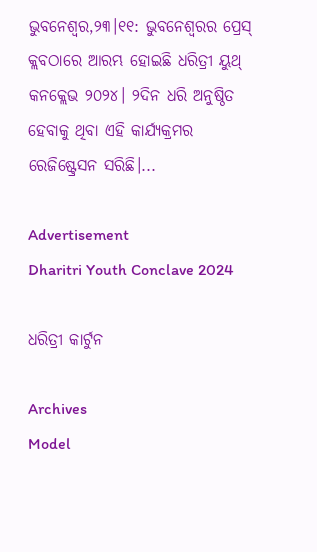ଭୁବନେଶ୍ୱର,୨୩।୧୧: ଭୁବନେଶ୍ୱରର ପ୍ରେସ୍‌ କ୍ଲବଠାରେ ଆରମ୍ଭ ହୋଇଛି ଧରିତ୍ରୀ ୟୁଥ୍‌ କନକ୍ଲେଭ ୨୦୨୪। ୨ଦିନ ଧରି ଅନୁଷ୍ଠିତ ହେବାକୁ ଥିବା ଏହି କାର୍ଯ୍ୟକ୍ରମର ରେଜିଷ୍ଟ୍ରେସନ ସରିଛି।...

Advertisement
Dharitri Youth Conclave 2024

ଧରିତ୍ରୀ କାର୍ଟୁନ

Archives
Model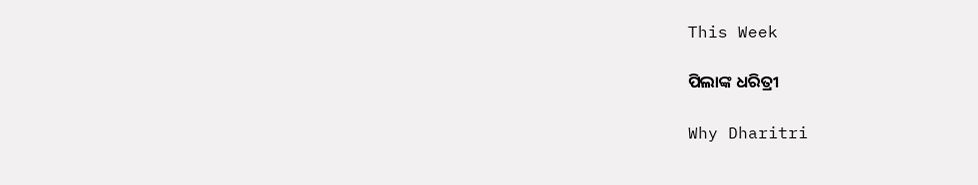This Week

ପିଲାଙ୍କ ଧରିତ୍ରୀ

Why Dharitri